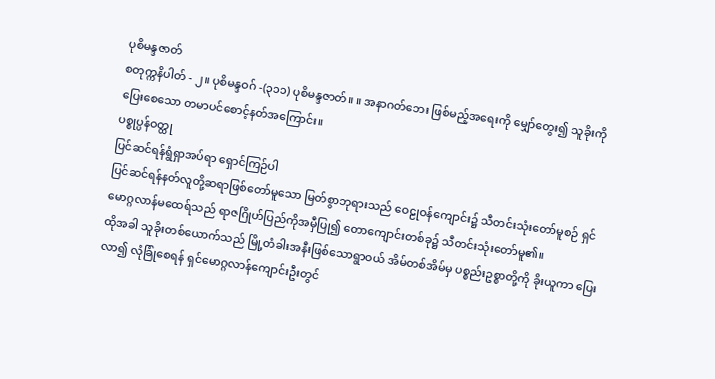ပုစိမန္ဒဇာတ်
စတုက္ကနိပါတ် - ၂။ ပုစိမန္ဒဝဂ် -(၃၁၁) ပုစိမန္ဒဇာတ်။ ။ အနာဂတ်ဘေး ဖြစ်မည့်အရေးကို မျှော်တွေး၍ သူခိုးကို ပြေးစေသော တမာပင်စောင့်နတ်အကြောင်း။
ပစ္စုပ္ပန်ဝတ္ထု
ပြင်ဆင်ရန်ရွံရှာအပ်ရာ ရှောင်ကြဉ်ပါ
ပြင်ဆင်ရန်နတ်လူတို့ဆရာဖြစ်တော်မူသော မြတ်စွာဘုရားသည် ဝေဠုဝန်ကျောင်း၌ သီတင်းသုံးတော်မူစဉ် ရှင်မောဂ္ဂလာန်မထေရ်သည် ရာဇဂြိုဟ်ပြည်ကိုအမှီပြု၍ တောကျောင်းတစ်ခု၌ သီတင်းသုံးတော်မူ၏။
ထိုအခါ သူခိုးတစ်ယောက်သည် မြို့တံခါးအနီးဖြစ်သောရွာဝယ် အိမ်တစ်အိမ်မှ ပစ္စည်းဥစ္စာတို့ကို ခိုးယူကာ ပြေးလာ၍ လုံခြုံစေရန် ရှင်မောဂ္ဂလာန်ကျောင်းဦးတွင်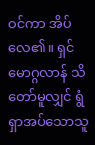ဝင်ကာ အိပ်လေ၏။ ရှင်မောဂ္ဂလာန် သိတော်မူလျှင် ရွံရှာအပ်သောသူ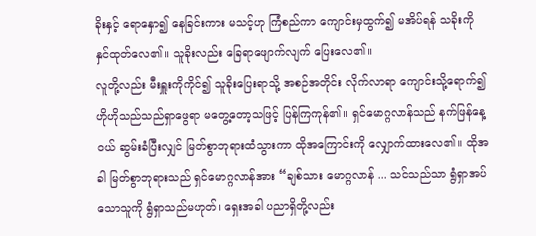ခိုးနှင့် ရောနှော၍ နေခြင်းကား မသင့်ဟု ကြံစည်ကာ ကျောင်းမှထွက်၍ မအိပ်ရန် သခိုးကို နှင်ထုတ်လေ၏။ သူခိုးလည်း ခြေရာဖျောက်လျက် ပြေးလေ၏။
လူတို့လည်း မီးရှူးကိုကိုင်၍ သူခိုးပြေးရာသို့ အစဉ်အတိုင်း လိုက်လာရာ ကျောင်းသို့ရောက်၍ ဟိုဟိုသည်သည်ရှာဖွေရာ မတွေ့တော့သဖြင့် ပြန်ကြကုန်၏။ ရှင်မောဂ္ဂလာန်သည် နက်ဖြန်နေ့ဝယ် ဆွမ်းခံပြီးလျှင် မြတ်စွာဘုရားထံသွားကာ ထိုအကြောင်းကို လျှောက်ထားလေ၏။ ထိုအခါ မြတ်စွာဘုရားသည် ရှင်မောဂ္ဂလာန်အား “ချစ်သား မောဂ္ဂလာန် ... သင်သည်သာ ရွံရှာအပ်သောသူကို ရွံရှာသည်မဟုတ်၊ ရှေးအခါ ပညာရှိတို့လည်း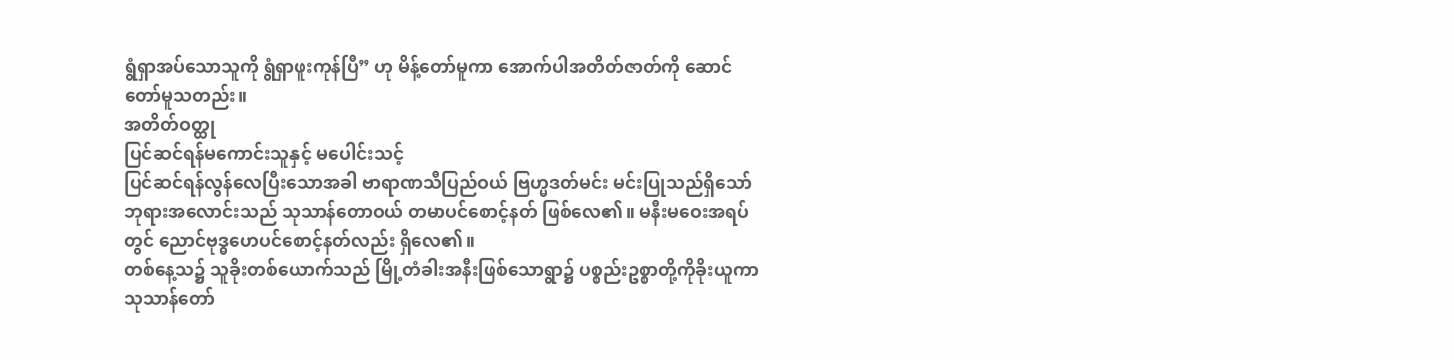ရွံရှာအပ်သောသူကို ရွံရှာဖူးကုန်ပြီ” ဟု မိန့်တော်မူကာ အောက်ပါအတိတ်ဇာတ်ကို ဆောင်တော်မူသတည်း။
အတိတ်ဝတ္ထု
ပြင်ဆင်ရန်မကောင်းသူနှင့် မပေါင်းသင့်
ပြင်ဆင်ရန်လွန်လေပြီးသောအခါ ဗာရာဏသီပြည်ဝယ် ဗြဟ္မဒတ်မင်း မင်းပြုသည်ရှိသော် ဘုရားအလောင်းသည် သုသာန်တောဝယ် တမာပင်စောင့်နတ် ဖြစ်လေ၏။ မနီးမဝေးအရပ်တွင် ညောင်ဗုဒ္ဓဟေပင်စောင့်နတ်လည်း ရှိလေ၏။
တစ်နေ့သ၌ သူခိုးတစ်ယောက်သည် မြို့တံခါးအနီးဖြစ်သောရွာ၌ ပစ္စည်းဥစ္စာတို့ကိုခိုးယူကာ သုသာန်တော်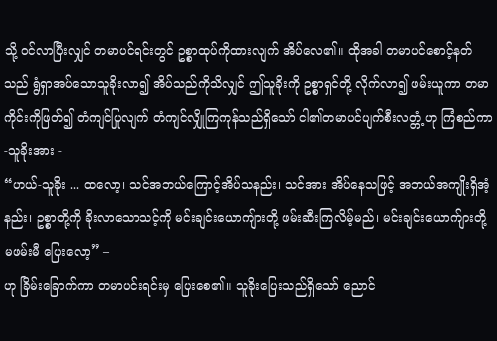သို့ ဝင်လာပြီးလျှင် တမာပင်ရင်းတွင် ဥစ္စာထုပ်ကိုထားလျက် အိပ်လေ၏။ ထိုအခါ တမာပင်စောင့်နတ်သည် ရွံရှာအပ်သောသူခိုးလာ၍ အိပ်သည်ကိုသိလျှင် ဤသူခိုးကို ဥစ္စာရှင်တို့ လိုက်လာ၍ ဖမ်းယူကာ တမာကိုင်းကိုဖြတ်၍ တံကျင်ပြုလျက် တံကျင်လျှိုကြကုန်သည်ရှိသော် ငါ၏တမာပင်ပျက်စီးလတ္တံ့ဟု ကြံစည်ကာ-သူခိုးအား -
“ဟယ်-သူခိုး ... ထလော့၊ သင်အဘယ်ကြောင့်အိပ်သနည်း၊ သင်အား အိပ်နေသဖြင့် အဘယ်အကျိုးရှိအံ့နည်း၊ ဥစ္စာတို့ကို ခိုးလာသောသင့်ကို မင်းချင်းယောကျ်ားတို့ ဖမ်းဆီးကြလိမ့်မည်၊ မင်းချင်းယောက်ျားတို့ မဖမ်းမီ ပြေးလော့” –
ဟု ခြိမ်းခြောက်ကာ တမာပင်းရင်းမှ ပြေးစေ၏။ သူခိုးပြေးသည်ရှိသော် ညောင်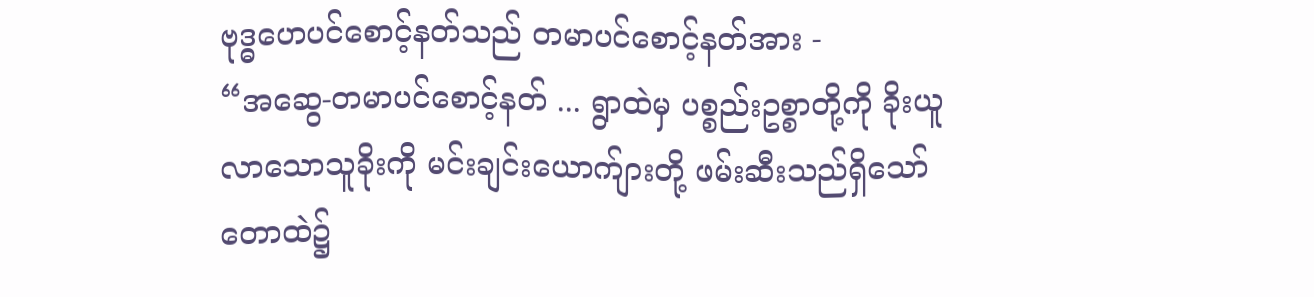ဗုဒ္ဓဟေပင်စောင့်နတ်သည် တမာပင်စောင့်နတ်အား -
“အဆွေ-တမာပင်စောင့်နတ် ... ရွာထဲမှ ပစ္စည်းဥစ္စာတို့ကို ခိုးယူလာသောသူခိုးကို မင်းချင်းယောက်ျားတို့ ဖမ်းဆီးသည်ရှိသော် တောထဲ၌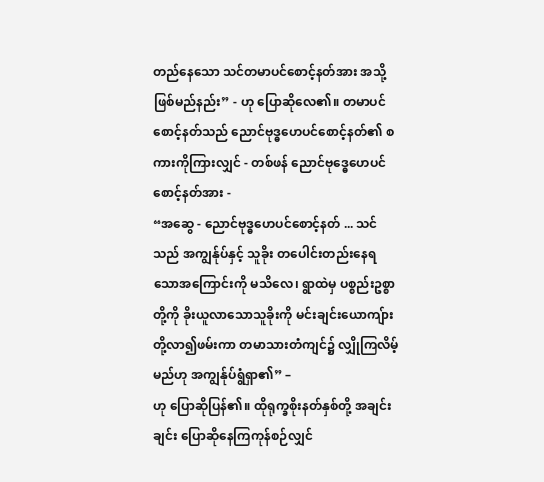တည်နေသော သင်တမာပင်စောင့်နတ်အား အသို့ဖြစ်မည်နည်း” - ဟု ပြောဆိုလေ၏။ တမာပင်စောင့်နတ်သည် ညောင်ဗုဒ္ဓဟေပင်စောင့်နတ်၏ စကားကိုကြားလျှင် - တစ်ဖန် ညောင်ဗုဒ္ဓေဟေပင်စောင့်နတ်အား -
“အဆွေ - ညောင်ဗုဒ္ဓဟေပင်စောင့်နတ် ... သင်သည် အကျွန်ုပ်နှင့် သူခိုး တပေါင်းတည်းနေရသောအကြောင်းကို မသိလေ၊ ရွာထဲမှ ပစ္စည်းဥစ္စာတို့ကို ခိုးယူလာသောသူခိုးကို မင်းချင်းယောကျ်ားတို့လာ၍ဖမ်းကာ တမာသားတံကျင်၌ လျှိုကြလိမ့်မည်ဟု အကျွန်ုပ်ရွံရှာ၏” –
ဟု ပြောဆိုပြန်၏။ ထိုရုက္ခစိုးနတ်နှစ်တို့ အချင်းချင်း ပြောဆိုနေကြကုန်စဉ်လျှင်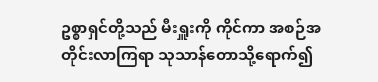ဥစ္စာရှင်တို့သည် မီးရှူးကို ကိုင်ကာ အစဉ်အတိုင်းလာကြရာ သုသာန်တောသို့ရောက်၍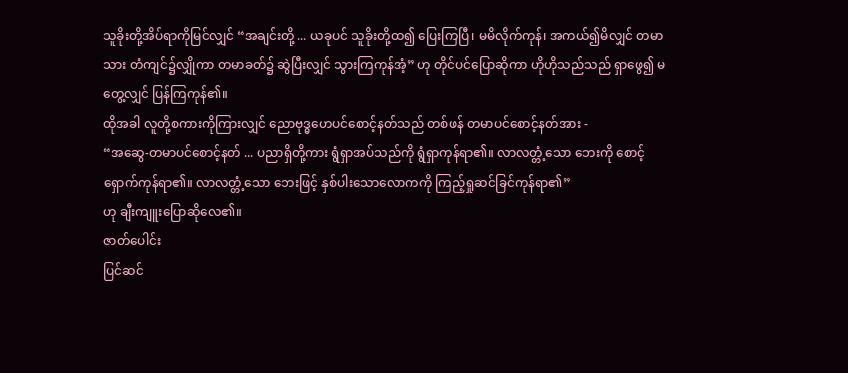သူခိုးတို့အိပ်ရာကိုမြင်လျှင် “အချင်းတို့ ... ယခုပင် သူခိုးတို့ထ၍ ပြေးကြပြီ၊ မမိလိုက်ကုန်၊ အကယ်၍မိလျှင် တမာသား တံကျင်၌လျှိုကာ တမာခတ်၌ ဆွဲပြီးလျှင် သွားကြကုန်အံ့” ဟု တိုင်ပင်ပြောဆိုကာ ဟိုဟိုသည်သည် ရှာဖွေ၍ မတွေ့လျှင် ပြန်ကြကုန်၏။
ထိုအခါ လူတို့စကားကိုကြားလျှင် ညောဗုဒ္ဓဟေပင်စောင့်နတ်သည် တစ်ဖန် တမာပင်စောင့်နတ်အား -
“အဆွေ-တမာပင်စောင့်နတ် ... ပညာရှိတို့ကား ရွံရှာအပ်သည်ကို ရွံရှာကုန်ရာ၏။ လာလတ္တံ့သော ဘေးကို စောင့်ရှောက်ကုန်ရာ၏။ လာလတ္တံ့သော ဘေးဖြင့် နှစ်ပါးသောလောကကို ကြည့်ရှုဆင်ခြင်ကုန်ရာ၏”
ဟု ချီးကျူးပြောဆိုလေ၏။
ဇာတ်ပေါင်း
ပြင်ဆင်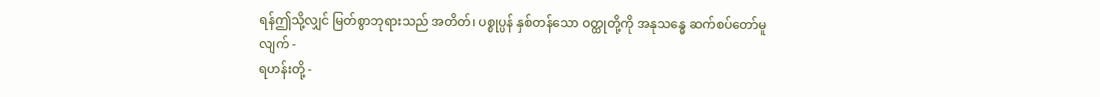ရန်ဤသို့လျှင် မြတ်စွာဘုရားသည် အတိတ်၊ ပစ္စုပ္ပန် နှစ်တန်သော ဝတ္ထုတို့ကို အနုသန္ဓေ ဆက်စပ်တော်မူလျက် -
ရဟန်းတို့ -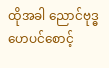ထိုအခါ ညောင်ဗုဒ္ဓဟေပင်စောင့်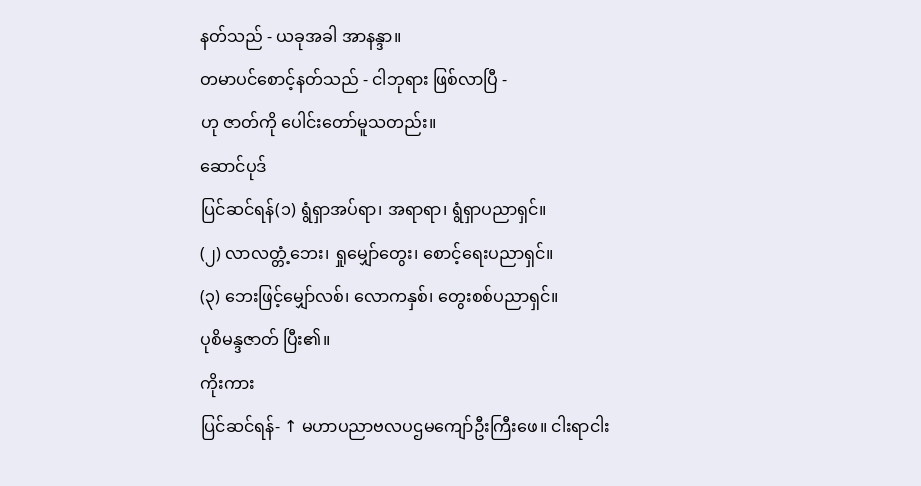နတ်သည် - ယခုအခါ အာနန္ဒာ။
တမာပင်စောင့်နတ်သည် - ငါဘုရား ဖြစ်လာပြီ -
ဟု ဇာတ်ကို ပေါင်းတော်မူသတည်း။
ဆောင်ပုဒ်
ပြင်ဆင်ရန်(၁) ရွံရှာအပ်ရာ၊ အရာရာ၊ ရွံရှာပညာရှင်။
(၂) လာလတ္တံ့ဘေး၊ ရှုမျှော်တွေး၊ စောင့်ရေးပညာရှင်။
(၃) ဘေးဖြင့်မျှော်လစ်၊ လောကနှစ်၊ တွေးစစ်ပညာရှင်။
ပုစိမန္ဒဇာတ် ပြီး၏။
ကိုးကား
ပြင်ဆင်ရန်- ↑ မဟာပညာဗလပဌမကျော်ဦးကြီးဖေ။ ငါးရာငါး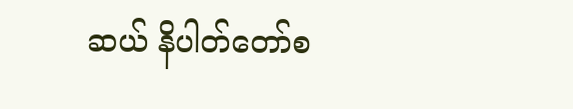ဆယ် နိပါတ်တော်စ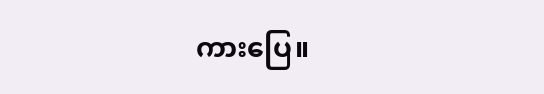ကားပြေ။